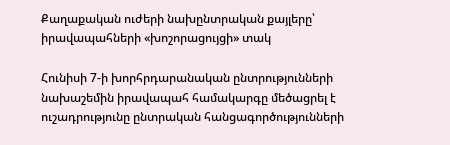Քաղաքական ուժերի նախընտրական քայլերը՝ իրավապահների «խոշորացույցի» տակ

Հունիսի 7-ի խորհրդարանական ընտրությունների նախաշեմին իրավապահ համակարգը մեծացրել է ուշադրությունը ընտրական հանցագործությունների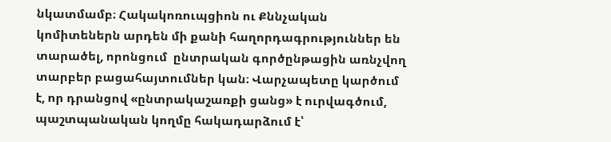նկատմամբ։ Հակակոռուպցիոն ու Քննչական կոմիտեներն արդեն մի քանի հաղորդագրություններ են տարածել, որոնցում  ընտրական գործընթացին առնչվող տարբեր բացահայտումներ կան։ Վարչապետը կարծում է, որ դրանցով «ընտրակաշառքի ցանց» է ուրվագծում, պաշտպանական կողմը հակադարձում է՝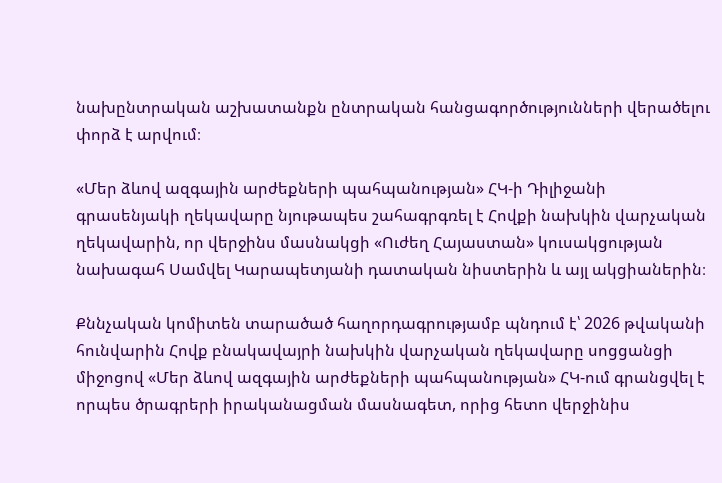նախընտրական աշխատանքն ընտրական հանցագործությունների վերածելու փորձ է արվում։

«Մեր ձևով ազգային արժեքների պահպանության» ՀԿ-ի Դիլիջանի գրասենյակի ղեկավարը նյութապես շահագրգռել է Հովքի նախկին վարչական ղեկավարին, որ վերջինս մասնակցի «Ուժեղ Հայաստան» կուսակցության նախագահ Սամվել Կարապետյանի դատական նիստերին և այլ ակցիաներին։

Քննչական կոմիտեն տարածած հաղորդագրությամբ պնդում է՝ 2026 թվականի հունվարին Հովք բնակավայրի նախկին վարչական ղեկավարը սոցցանցի միջոցով «Մեր ձևով ազգային արժեքների պահպանության» ՀԿ-ում գրանցվել է որպես ծրագրերի իրականացման մասնագետ, որից հետո վերջինիս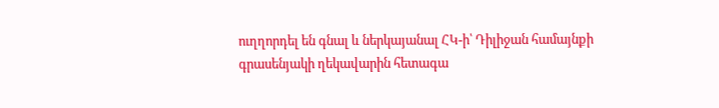ուղղորդել են գնալ և ներկայանալ ՀԿ-ի՝ Դիլիջան համայնքի գրասենյակի ղեկավարին հետագա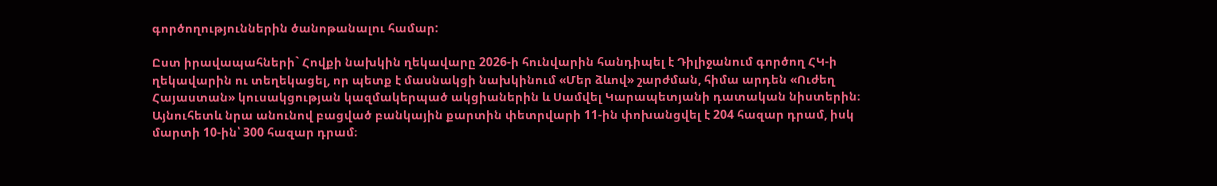գործողություններին ծանոթանալու համար:

Ըստ իրավապահների` Հովքի նախկին ղեկավարը 2026-ի հունվարին հանդիպել է Դիլիջանում գործող ՀԿ-ի ղեկավարին ու տեղեկացել, որ պետք է մասնակցի նախկինում «Մեր ձևով» շարժման, հիմա արդեն «Ուժեղ Հայաստան» կուսակցության կազմակերպած ակցիաներին և Սամվել Կարապետյանի դատական նիստերին։ Այնուհետև նրա անունով բացված բանկային քարտին փետրվարի 11-ին փոխանցվել է 204 հազար դրամ, իսկ մարտի 10-ին՝ 300 հազար դրամ։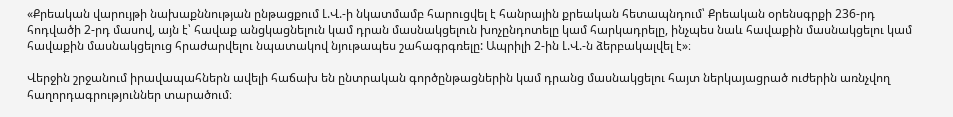«Քրեական վարույթի նախաքննության ընթացքում Լ.Վ.-ի նկատմամբ հարուցվել է հանրային քրեական հետապնդում՝ Քրեական օրենսգրքի 236-րդ հոդվածի 2-րդ մասով, այն է՝ հավաք անցկացնելուն կամ դրան մասնակցելուն խոչընդոտելը կամ հարկադրելը, ինչպես նաև հավաքին մասնակցելու կամ հավաքին մասնակցելուց հրաժարվելու նպատակով նյութապես շահագրգռելը: Ապրիլի 2-ին Լ.Վ.-ն ձերբակալվել է»։

Վերջին շրջանում իրավապահներն ավելի հաճախ են ընտրական գործընթացներին կամ դրանց մասնակցելու հայտ ներկայացրած ուժերին առնչվող հաղորդագրություններ տարածում։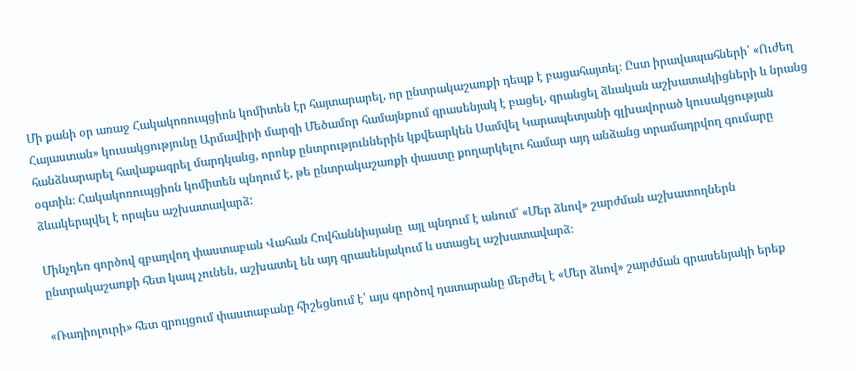Մի քանի օր առաջ Հակակոռուպցիոն կոմիտեն էր հայտարարել, որ ընտրակաշառքի դեպք է բացահայտել։ Ըստ իրավապահների՝ «Ուժեղ Հայաստան» կուսակցությունը Արմավիրի մարզի Մեծամոր համայնքում գրասենյակ է բացել, գրանցել ձևական աշխատակիցների և նրանց հանձնարարել հավաքագրել մարդկանց, որոնք ընտրություններին կքվեարկեն Սամվել Կարապետյանի գլխավորած կուսակցության օգտին։ Հակակոռուպցիոն կոմիտեն պնդում է, թե ընտրակաշառքի փաստը քողարկելու համար այդ անձանց տրամադրվող գումարը ձևակերպվել է որպես աշխատավարձ:

Մինչդեռ գործով զբաղվող փաստաբան Վահան Հովհաննիսյանը  այլ պնդում է անում՝ «Մեր ձևով» շարժման աշխատողներն ընտրակաշառքի հետ կապ չունեն, աշխատել են այդ գրասենյակում և ստացել աշխատավարձ։

«Ռադիոլուրի» հետ զրույցում փաստաբանը հիշեցնում է՝ այս գործով դատարանը մերժել է «Մեր ձևով» շարժման գրասենյակի երեք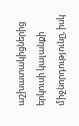աշխատակիցներից երկուսի կալանքի միջնորդությունը, իսկ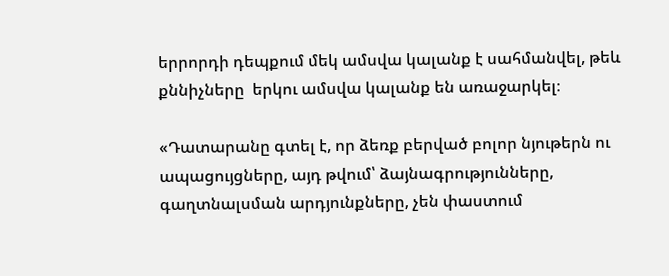երրորդի դեպքում մեկ ամսվա կալանք է սահմանվել, թեև քննիչները  երկու ամսվա կալանք են առաջարկել։

«Դատարանը գտել է, որ ձեռք բերված բոլոր նյութերն ու ապացույցները, այդ թվում՝ ձայնագրությունները, գաղտնալսման արդյունքները, չեն փաստում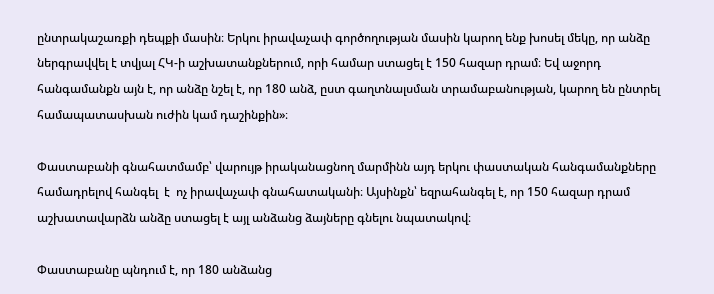ընտրակաշառքի դեպքի մասին։ Երկու իրավաչափ գործողության մասին կարող ենք խոսել մեկը, որ անձը ներգրավվել է տվյալ ՀԿ-ի աշխատանքներում, որի համար ստացել է 150 հազար դրամ։ Եվ աջորդ հանգամանքն այն է, որ անձը նշել է, որ 180 անձ, ըստ գաղտնալսման տրամաբանության, կարող են ընտրել  համապատասխան ուժին կամ դաշինքին»։

Փաստաբանի գնահատմամբ՝ վարույթ իրականացնող մարմինն այդ երկու փաստական հանգամանքները համադրելով հանգել  է  ոչ իրավաչափ գնահատականի։ Այսինքն՝ եզրահանգել է, որ 150 հազար դրամ աշխատավարձն անձը ստացել է այլ անձանց ձայները գնելու նպատակով։

Փաստաբանը պնդում է, որ 180 անձանց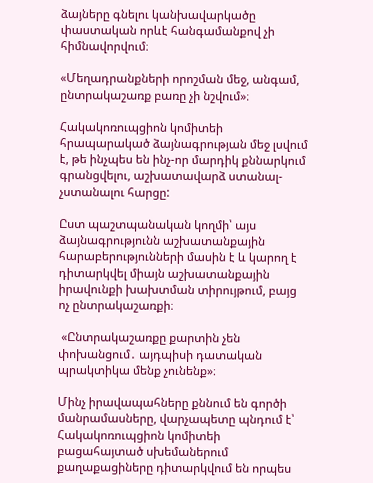ձայները գնելու կանխավարկածը  փաստական որևէ հանգամանքով չի հիմնավորվում։

«Մեղադրանքների որոշման մեջ, անգամ, ընտրակաշառք բառը չի նշվում»։

Հակակոռուպցիոն կոմիտեի հրապարակած ձայնագրության մեջ լսվում է, թե ինչպես են ինչ-որ մարդիկ քննարկում գրանցվելու, աշխատավարձ ստանալ-չստանալու հարցը:

Ըստ պաշտպանական կողմի՝ այս ձայնագրությունն աշխատանքային հարաբերությունների մասին է և կարող է դիտարկվել միայն աշխատանքային իրավունքի խախտման տիրույթում, բայց ոչ ընտրակաշառքի։

 «Ընտրակաշառքը քարտին չեն փոխանցում․ այդպիսի դատական պրակտիկա մենք չունենք»։

Մինչ իրավապահները քննում են գործի մանրամասները, վարչապետը պնդում է՝ Հակակոռուպցիոն կոմիտեի բացահայտած սխեմաներում քաղաքացիները դիտարկվում են որպես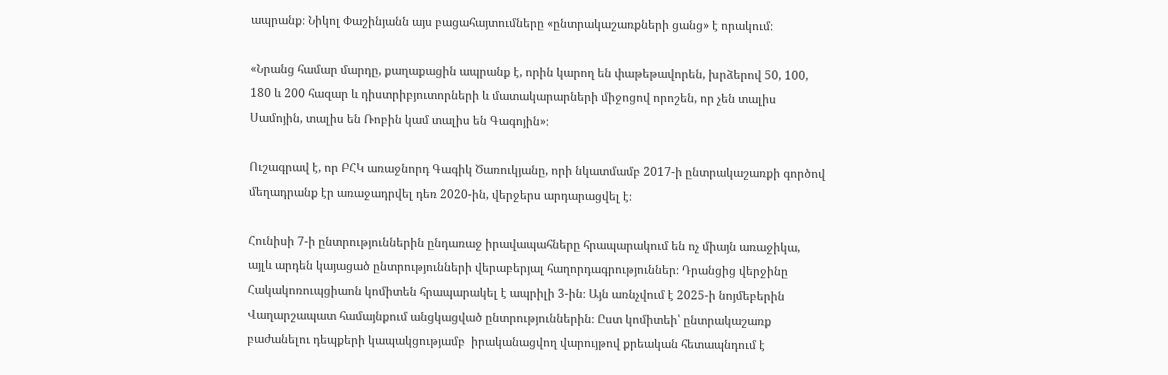ապրանք։ Նիկոլ Փաշինյանն այս բացահայտումները «ընտրակաշառքների ցանց» է որակում։

«Նրանց համար մարդը, քաղաքացին ապրանք է, որին կարող են փաթեթավորեն, խրձերով 50, 100, 180 և 200 հազար և դիստրիբյուտորների և մատակարարների միջոցով որոշեն, որ չեն տալիս Սամոյին, տալիս են Ռոբին կամ տալիս են Գագոյին»։

Ուշագրավ է, որ ԲՀԿ առաջնորդ Գագիկ Ծառուկյանը, որի նկատմամբ 2017-ի ընտրակաշառքի գործով մեղադրանք էր առաջադրվել դեռ 2020-ին, վերջերս արդարացվել է։

Հունիսի 7-ի ընտրություններին ընդառաջ իրավապահները հրապարակում են ոչ միայն առաջիկա, այլև արդեն կայացած ընտրությունների վերաբերյալ հաղորդագրություններ։ Դրանցից վերջինը Հակակոռուպցիաոն կոմիտեն հրապարակել է ապրիլի 3-ին։ Այն առնչվում է 2025-ի նոյմեբերին Վաղարշապատ համայնքում անցկացված ընտրություններին։ Ըստ կոմիտեի՝ ընտրակաշառք բաժանելու դեպքերի կապակցությամբ  իրականացվող վարույթով քրեական հետապնդում է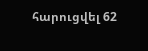հարուցվել 62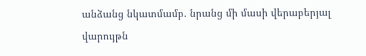անձանց նկատմամբ. նրանց մի մասի վերաբերյալ վարույթն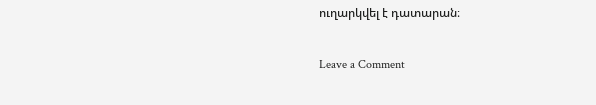ուղարկվել է դատարան։

Leave a Comment